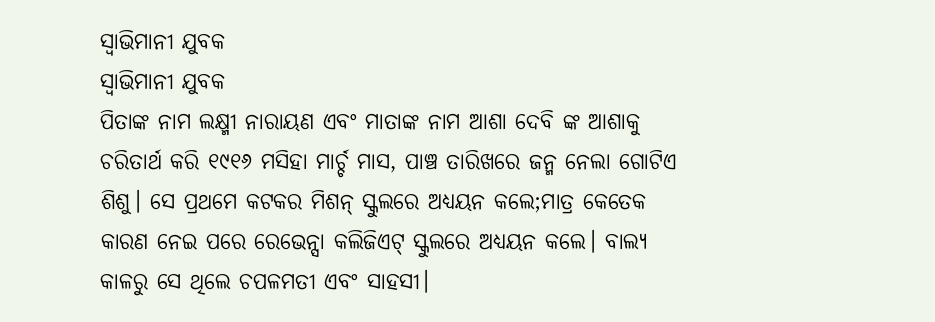ସ୍ୱାଭିମାନୀ ଯୁବକ
ସ୍ୱାଭିମାନୀ ଯୁବକ
ପିତାଙ୍କ ନାମ ଲକ୍ଷ୍ମୀ ନାରାୟଣ ଏବଂ ମାତାଙ୍କ ନାମ ଆଶା ଦେବି ଙ୍କ ଆଶାକୁ ଚରିତାର୍ଥ କରି ୧୯୧୬ ମସିହା ମାର୍ଚ୍ଚ ମାସ, ପାଞ୍ଚ ତାରିଖରେ ଜନ୍ମ ନେଲା ଗୋଟିଏ ଶିଶୁ। ସେ ପ୍ରଥମେ କଟକର ମିଶନ୍ ସ୍କୁଲରେ ଅଧ୍ୟୟନ କଲେ;ମାତ୍ର କେତେକ କାରଣ ନେଇ ପରେ ରେଭେନ୍ସା କଲିଜିଏଟ୍ ସ୍କୁଲରେ ଅଧ୍ୟୟନ କଲେ। ବାଲ୍ୟ କାଳରୁ ସେ ଥିଲେ ଚପଳମତୀ ଏବଂ ସାହସୀ।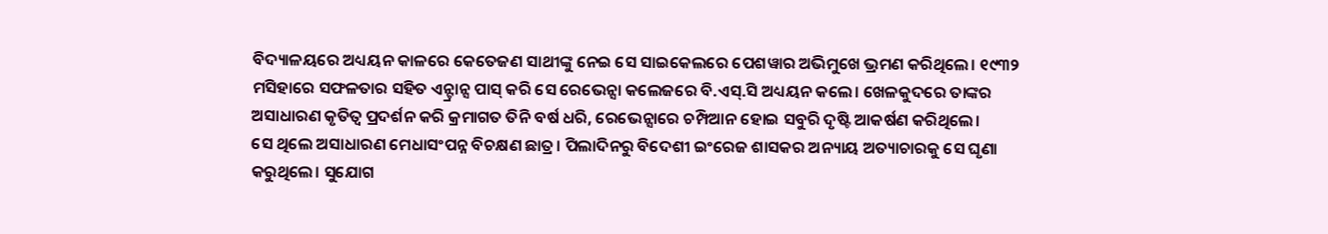ବିଦ୍ୟାଳୟରେ ଅଧ୍ୟୟନ କାଳରେ କେତେଜଣ ସାଥୀଙ୍କୁ ନେଇ ସେ ସାଇକେଲରେ ପେଶୱାର ଅଭିମୁଖେ ଭ୍ରମଣ କରିଥିଲେ। ୧୯୩୨ ମସିହାରେ ସଫଳତାର ସହିତ ଏନ୍ଟ୍ରାନ୍ସ ପାସ୍ କରି ସେ ରେଭେନ୍ସା କଲେଜରେ ବି.ଏସ୍.ସି ଅଧ୍ୟୟନ କଲେ। ଖେଳକୁଦରେ ତାଙ୍କର ଅସାଧାରଣ କୃତିତ୍ବ ପ୍ରଦର୍ଶନ କରି କ୍ରମାଗତ ତିନି ବର୍ଷ ଧରି, ରେଭେନ୍ସାରେ ଚମ୍ପିଆନ ହୋଇ ସବୁରି ଦୃଷ୍ଟି ଆକର୍ଷଣ କରିଥିଲେ।
ସେ ଥିଲେ ଅସାଧାରଣ ମେଧାସଂପନ୍ନ ବିଚକ୍ଷଣ ଛାତ୍ର। ପିଲାଦିନରୁ ବିଦେଶୀ ଇଂରେଜ ଶାସକର ଅନ୍ୟାୟ ଅତ୍ୟାଚାରକୁ ସେ ଘୃଣା କରୁଥିଲେ। ସୁଯୋଗ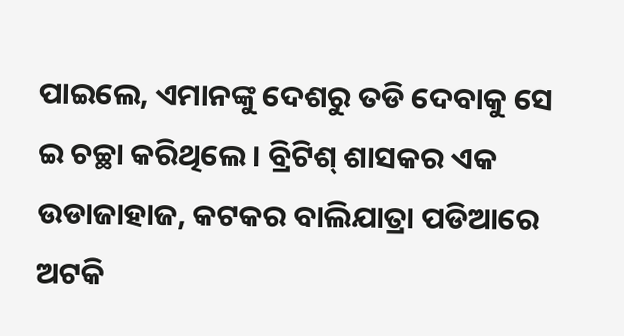ପାଇଲେ, ଏମାନଙ୍କୁ ଦେଶରୁ ତଡି ଦେବାକୁ ସେ ଇ ଚଚ୍ଛା କରିଥିଲେ। ବ୍ରିଟିଶ୍ ଶାସକର ଏକ ଉଡାଜାହାଜ, କଟକର ବାଲିଯାତ୍ରା ପଡିଆରେ ଅଟକି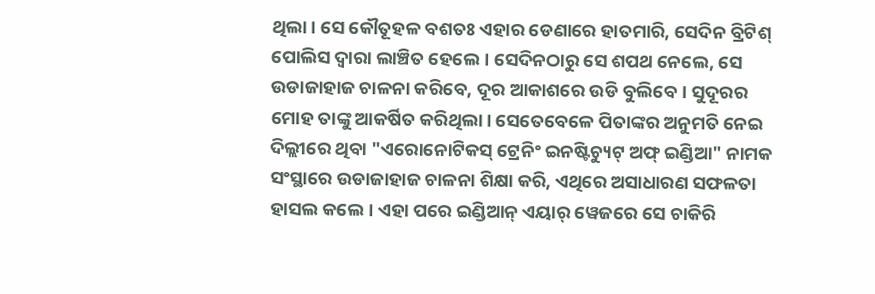ଥିଲା। ସେ କୌତୂହଳ ବଶତଃ ଏହାର ଡେଣାରେ ହାତମାରି, ସେଦିନ ବ୍ରିଟିଶ୍ ପୋଲିସ ଦ୍ୱାରା ଲାଞ୍ଚିତ ହେଲେ। ସେଦିନଠାରୁ ସେ ଶପଥ ନେଲେ, ସେ ଉଡାଜାହାଜ ଚାଳନା କରିବେ, ଦୂର ଆକାଶରେ ଉଡି ବୁଲିବେ। ସୁଦୂରର ମୋହ ତାଙ୍କୁ ଆକର୍ଷିତ କରିଥିଲା। ସେତେବେଳେ ପିତାଙ୍କର ଅନୁମତି ନେଇ ଦିଲ୍ଲୀରେ ଥିବା "ଏରୋନୋଟିକସ୍ ଟ୍ରେନିଂ ଇନଷ୍ଟିଚ୍ୟୁଟ୍ ଅଫ୍ ଇଣ୍ଡିଆ" ନାମକ ସଂସ୍ଥାରେ ଉଡାଜାହାଜ ଚାଳନା ଶିକ୍ଷା କରି, ଏଥିରେ ଅସାଧାରଣ ସଫଳତା ହାସଲ କଲେ। ଏହା ପରେ ଇଣ୍ଡିଆନ୍ ଏୟାର୍ ୱେଜରେ ସେ ଚାକିରି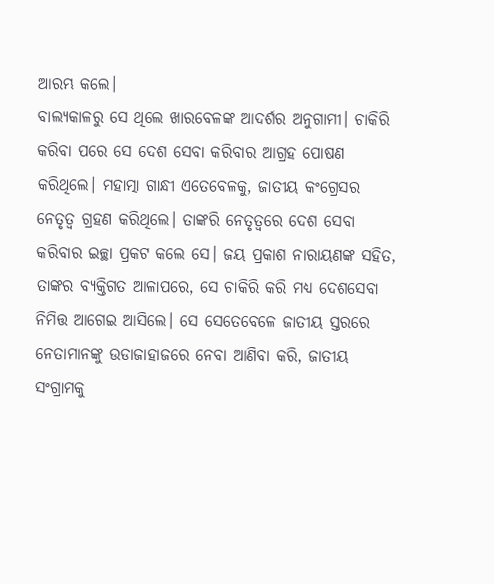ଆରମ୍ଭ କଲେ।
ବାଲ୍ୟକାଳରୁ ସେ ଥିଲେ ଖାରବେଳଙ୍କ ଆଦର୍ଶର ଅନୁଗାମୀ। ଚାକିରି କରିବା ପରେ ସେ ଦେଶ ସେବା କରିବାର ଆଗ୍ରହ ପୋଷଣ କରିଥିଲେ। ମହାତ୍ମା ଗାନ୍ଧୀ ଏତେବେଳକୁ, ଜାତୀୟ କଂଗ୍ରେସର ନେତୃତ୍ବ ଗ୍ରହଣ କରିଥିଲେ। ତାଙ୍କରି ନେତୃତ୍ଵରେ ଦେଶ ସେବା କରିବାର ଇଚ୍ଛା ପ୍ରକଟ କଲେ ସେ। ଜୟ ପ୍ରକାଶ ନାରାୟଣଙ୍କ ସହିତ, ତାଙ୍କର ବ୍ୟକ୍ତିଗତ ଆଳାପରେ, ସେ ଚାକିରି କରି ମଧ୍ୟ ଦେଶସେବା ନିମିତ୍ତ ଆଗେଇ ଆସିଲେ। ସେ ସେତେବେଳେ ଜାତୀୟ ସ୍ତରରେ ନେତାମାନଙ୍କୁ ଉଡାଜାହାଜରେ ନେବା ଆଣିବା କରି, ଜାତୀୟ ସଂଗ୍ରାମକୁ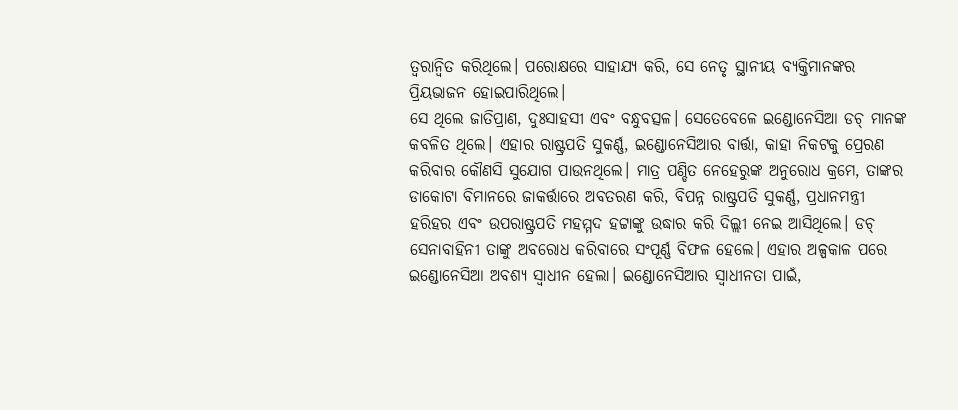ତ୍ୱରାନ୍ୱିତ କରିଥିଲେ। ପରୋକ୍ଷରେ ସାହାଯ୍ୟ କରି, ସେ ନେତୃ ସ୍ଥାନୀୟ ବ୍ୟକ୍ତିମାନଙ୍କର ପ୍ରିୟଭାଜନ ହୋଇପାରିଥିଲେ।
ସେ ଥିଲେ ଜାତିପ୍ରାଣ, ଦୁଃସାହସୀ ଏବଂ ବନ୍ଧୁବତ୍ସଳ। ସେତେବେଳେ ଇଣ୍ଡୋନେସିଆ ଡଚ୍ ମାନଙ୍କ କବଳିତ ଥିଲେ। ଏହାର ରାଷ୍ଟ୍ରପତି ସୁକର୍ଣ୍ଣ, ଇଣ୍ଡୋନେସିଆର ବାର୍ତ୍ତା, କାହା ନିକଟକୁ ପ୍ରେରଣ କରିବାର କୌଣସି ସୁଯୋଗ ପାଉନଥିଲେ। ମାତ୍ର ପଣ୍ଡିତ ନେହେରୁଙ୍କ ଅନୁରୋଧ କ୍ରମେ, ତାଙ୍କର ଡାକୋଟା ବିମାନରେ ଜାକର୍ତ୍ତାରେ ଅବତରଣ କରି, ବିପନ୍ନ ରାଷ୍ଟ୍ରପତି ସୁକର୍ଣ୍ଣ, ପ୍ରଧାନମନ୍ତ୍ରୀ ହରିହର ଏବଂ ଉପରାଷ୍ଟ୍ରପତି ମହମ୍ମଦ ହଟ୍ଟାଙ୍କୁ ଉଦ୍ଧାର କରି ଦିଲ୍ଲୀ ନେଇ ଆସିଥିଲେ। ଡଚ୍ ସେନାବାହିନୀ ତାଙ୍କୁ ଅବରୋଧ କରିବାରେ ସଂପୂର୍ଣ୍ଣ ବିଫଳ ହେଲେ। ଏହାର ଅଳ୍ପକାଳ ପରେ ଇଣ୍ଡୋନେସିଆ ଅବଶ୍ୟ ସ୍ୱାଧୀନ ହେଲା। ଇଣ୍ଡୋନେସିଆର ସ୍ୱାଧୀନତା ପାଇଁ,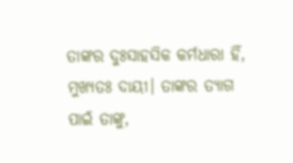ତାଙ୍କର ଦୁଃସାହସିକ କର୍ମଧାରା ହିଁ, ମୁଖ୍ୟତଃ ଦାୟୀ। ତାଙ୍କର ତ୍ୟାଗ ପାଇଁ ତାଙ୍କୁ,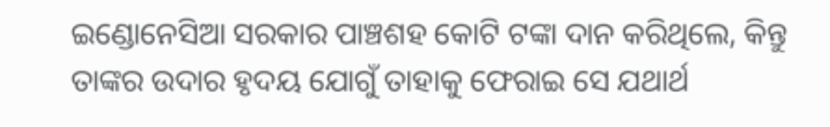ଇଣ୍ଡୋନେସିଆ ସରକାର ପାଞ୍ଚଶହ କୋଟି ଟଙ୍କା ଦାନ କରିଥିଲେ, କିନ୍ତୁ ତାଙ୍କର ଉଦାର ହୃଦୟ ଯୋଗୁଁ ତାହାକୁ ଫେରାଇ ସେ ଯଥାର୍ଥ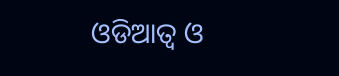ଓଡିଆତ୍ୱ ଓ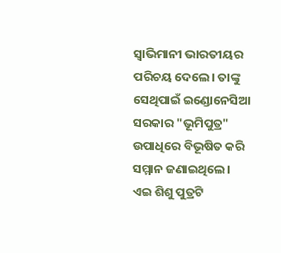ସ୍ୱାଭିମାନୀ ଭାରତୀୟର ପରିଚୟ ଦେଲେ। ତାଙ୍କୁ ସେଥିପାଇଁ ଇଣ୍ଡୋନେସିଆ ସରକାର "ଭୂମିପୁତ୍ର" ଉପାଧିରେ ବିଭୂଷିତ କରି ସମ୍ମାନ ଜଣାଇଥିଲେ।
ଏଇ ଶିଶୁ ପୁତ୍ରଟି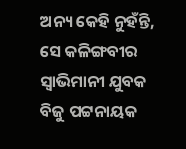ଅନ୍ୟ କେହି ନୁହଁନ୍ତି, ସେ କଳିଙ୍ଗବୀର ସ୍ୱାଭିମାନୀ ଯୁବକ ବିଜୁ ପଟ୍ଟନାୟକ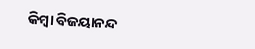କିମ୍ବା ବିଜୟାନନ୍ଦ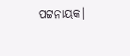ପଟ୍ଟନାୟକ।